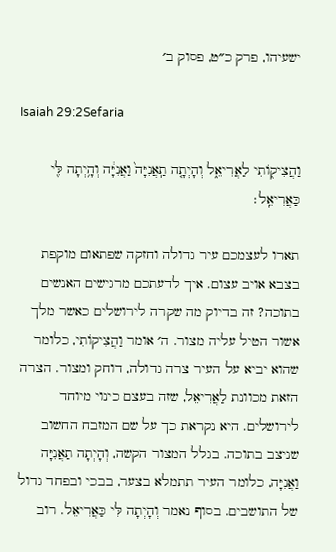ישעיהו, פרק כ״ט, פסוק ב׳

Isaiah 29:2Sefaria

וַהֲצִיק֖וֹתִי לַאֲרִיאֵ֑ל וְהָיְתָ֤ה תַֽאֲנִיָּה֙ וַאֲנִיָּ֔ה וְהָ֥יְתָה לִּ֖י כַּאֲרִיאֵֽל׃

תארו לעצמכם עיר גדולה וחזקה שפתאום מוקפת בצבא אויב עצום. איך לדעתכם מרגישים האנשים בתוכה? זה בדיוק מה שקרה לירושלים כאשר מלך אשור הטיל עליה מצור. ה׳ אומר וַהֲצִיקוֹתִי, כלומר שהוא יביא על העיר צרה גדולה, דוחק ומצור. הצרה הזאת מכוונת לַאֲרִיאֵל, שזה בעצם כינוי מיוחד לירושלים. היא נקראת כך על שם המזבח החשוב שניצב בתוכה. בגלל המצור הקשה, וְהָיְתָה תַאֲנִיָּה וַאֲנִיָּה, כלומר העיר תתמלא בצער, בבכי ובפחד גדול של התושבים. בסוף נאמר וְהָיְתָה לִּי כַּאֲרִיאֵל. רוב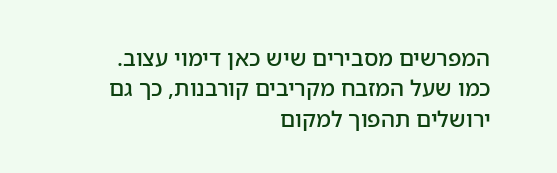המפרשים מסבירים שיש כאן דימוי עצוב. כמו שעל המזבח מקריבים קורבנות, כך גם ירושלים תהפוך למקום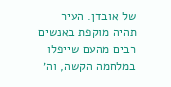של אובדן. העיר תהיה מוקפת באנשים רבים מהעם שייפלו במלחמה הקשה, וה׳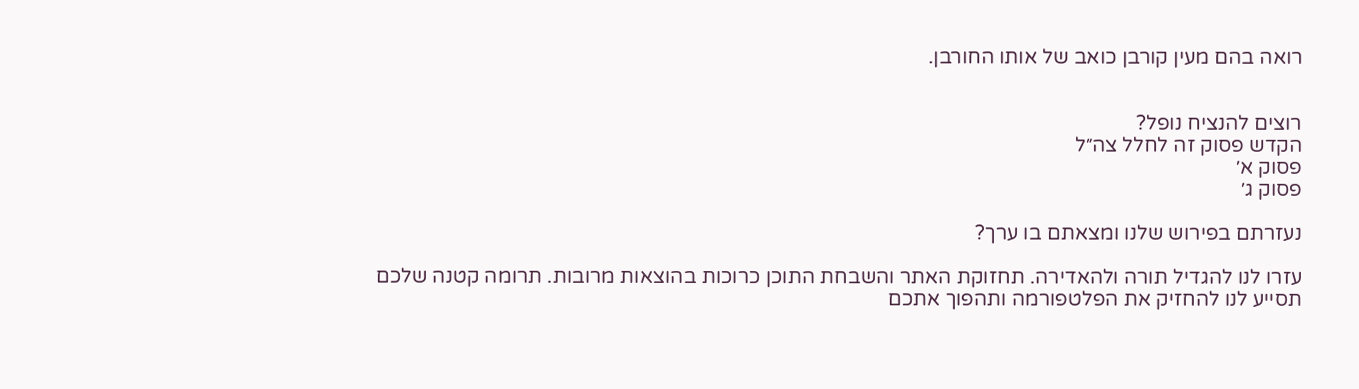רואה בהם מעין קורבן כואב של אותו החורבן.


רוצים להנציח נופל?
הקדש פסוק זה לחלל צה״ל
פסוק א׳
פסוק ג׳

נעזרתם בפירוש שלנו ומצאתם בו ערך?

עזרו לנו להגדיל תורה ולהאדירה. תחזוקת האתר והשבחת התוכן כרוכות בהוצאות מרובות. תרומה קטנה שלכם תסייע לנו להחזיק את הפלטפורמה ותהפוך אתכם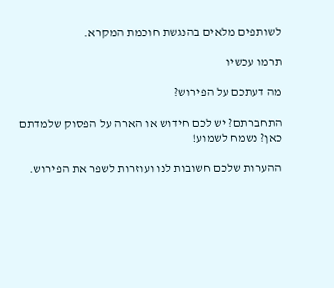לשותפים מלאים בהנגשת חוכמת המקרא.

תרמו עכשיו

מה דעתכם על הפירוש?

התחברתם? יש לכם חידוש או הארה על הפסוק שלמדתם כאן? נשמח לשמוע!

ההערות שלכם חשובות לנו ועוזרות לשפר את הפירוש.